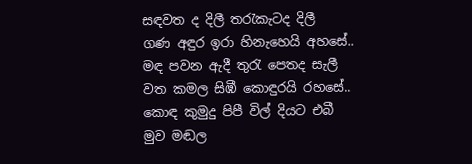සඳවත ද දිලී තරැකැටද දිලී
ගණ අඳුර ඉරා හිනැහෙයි අහසේ..
මඳ පවන ඇදී තුරැ පෙතද සැලී
වත කමල සිඹී කොඳුරයි රහසේ..
කොඳ කුමුදු පිපී විල් දියට එබී
මුව මඬල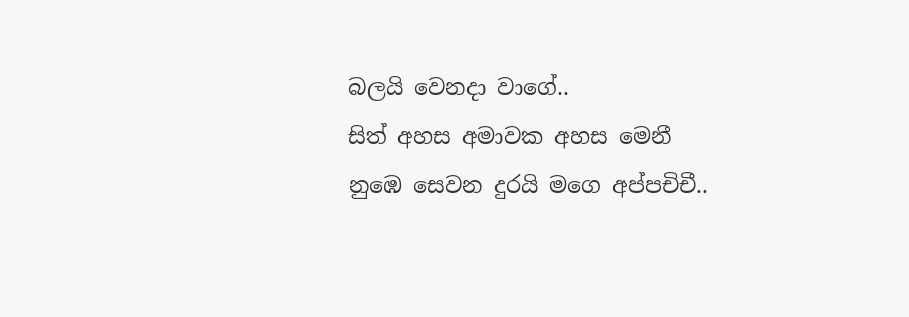බලයි වෙනදා වාගේ..
සිත් අහස අමාවක අහස මෙනී
නුඹෙ සෙවන දුරයි මගෙ අප්පචිචී..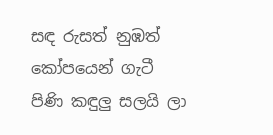සඳ රුසත් නුඹත් කෝපයෙන් ගැටී
පිණි කඳුලු සලයි ලා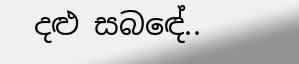දළු සබඳේ..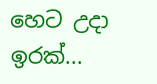හෙට උදා ඉරක්...